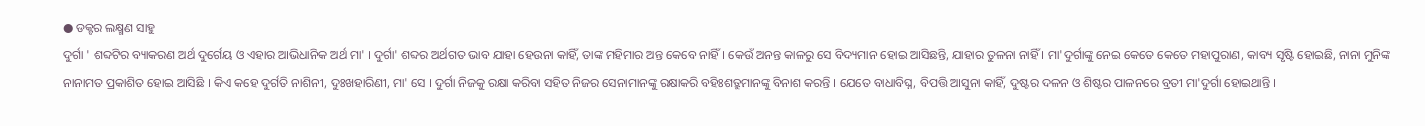● ଡକ୍ଟର ଲକ୍ଷ୍ମଣ ସାହୁ
ଦୁର୍ଗା ' ଶବ୍ଦଟିର ବ୍ୟାକରଣ ଅର୍ଥ ଦୁର୍ଗେୟ ଓ ଏହାର ଆଭିଧାନିକ ଅର୍ଥ ମା' । ଦୁର୍ଗା' ଶବ୍ଦର ଅର୍ଥଗତ ଭାବ ଯାହା ହେଉନା କାହିଁ, ତାଙ୍କ ମହିମାର ଅନ୍ତ କେବେ ନାହିଁ । କେଉଁ ଅନନ୍ତ କାଳରୁ ସେ ବିଦ୍ୟମାନ ହୋଇ ଆସିଛନ୍ତି, ଯାହାର ତୁଳନା ନାହିଁ । ମା'ଦୁର୍ଗାଙ୍କୁ ନେଇ କେତେ କେତେ ମହାପୁରାଣ, କାବ୍ୟ ସୃଷ୍ଟି ହୋଇଛି, ନାନା ମୁନିଙ୍କ ନାନାମତ ପ୍ରକାଶିତ ହୋଇ ଆସିଛି । କିଏ କହେ ଦୁର୍ଗତି ନାଶିନୀ, ଦୁଃଖହାରିଣୀ, ମା' ସେ । ଦୁର୍ଗା ନିଜକୁ ରକ୍ଷା କରିବା ସହିତ ନିଜର ସେନାମାନଙ୍କୁ ରକ୍ଷାକରି ବହିଃଶତ୍ରୁମାନଙ୍କୁ ବିନାଶ କରନ୍ତି । ଯେତେ ବାଧାବିଘ୍ନ, ବିପତ୍ତି ଆସୁନା କାହିଁ, ଦୁଷ୍ଟର ଦଳନ ଓ ଶିଷ୍ଟର ପାଳନରେ ବ୍ରତୀ ମା'ଦୁର୍ଗା ହୋଇଥାନ୍ତି ।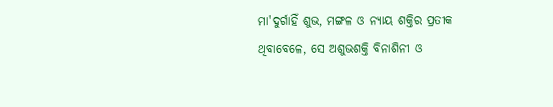ମା'ଦୁର୍ଗାହିଁ ଶୁଭ, ମଙ୍ଗଳ ଓ ନ୍ୟାୟ ଶକ୍ତିର ପ୍ରତୀକ ଥିବାବେଳେ, ସେ ଅଶୁଭଶକ୍ତି ବିନାଶିନୀ ଓ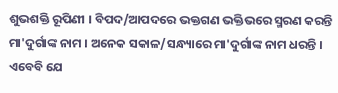ଶୁଭଶକ୍ତି ରୂପିଣୀ । ବିପଦ/ଆପଦରେ ଭକ୍ତଗଣ ଭକ୍ତିଭରେ ସ୍ମରଣ କରନ୍ତି ମା'ଦୁର୍ଗାଙ୍କ ନାମ । ଅନେକ ସକାଳ/ସନ୍ଧ୍ୟାରେ ମା'ଦୁର୍ଗାଙ୍କ ନାମ ଧରନ୍ତି । ଏବେବି ଯେ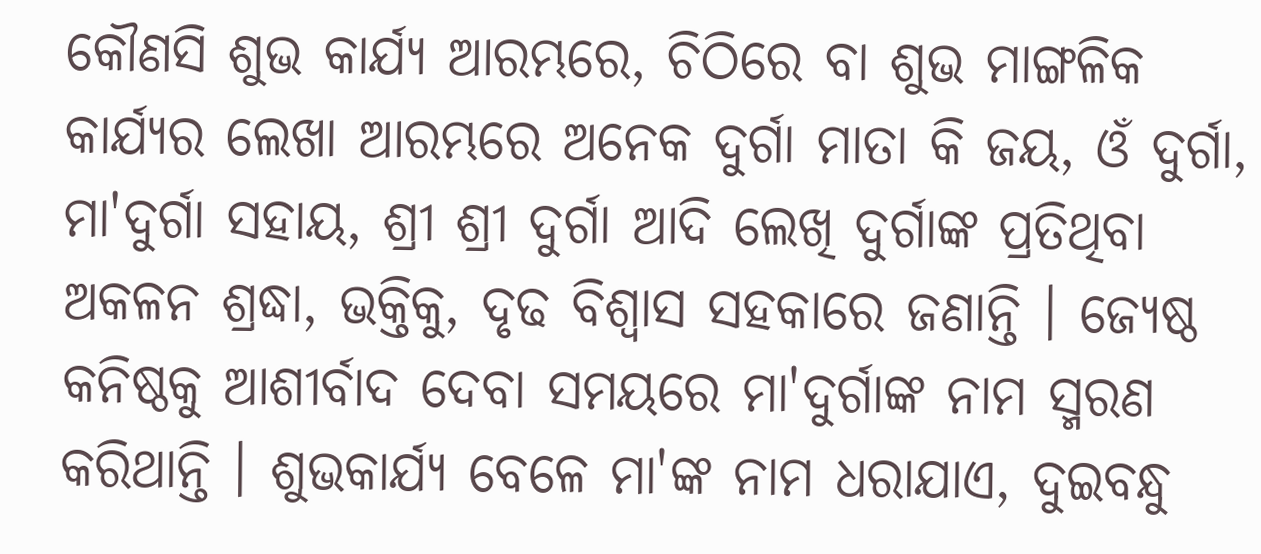କୌଣସି ଶୁଭ କାର୍ଯ୍ୟ ଆରମ୍ଭରେ, ଚିଠିରେ ବା ଶୁଭ ମାଙ୍ଗଳିକ କାର୍ଯ୍ୟର ଲେଖା ଆରମ୍ଭରେ ଅନେକ ଦୁର୍ଗା ମାତା କି ଜୟ, ଓଁ ଦୁର୍ଗା, ମା'ଦୁର୍ଗା ସହାୟ, ଶ୍ରୀ ଶ୍ରୀ ଦୁର୍ଗା ଆଦି ଲେଖି ଦୁର୍ଗାଙ୍କ ପ୍ରତିଥିବା ଅକଳନ ଶ୍ରଦ୍ଧା, ଭକ୍ତିକୁ, ଦୃଢ ବିଶ୍ୱାସ ସହକାରେ ଜଣାନ୍ତି । ଜ୍ୟେଷ୍ଠ କନିଷ୍ଠକୁ ଆଶୀର୍ବାଦ ଦେବା ସମୟରେ ମା'ଦୁର୍ଗାଙ୍କ ନାମ ସ୍ମରଣ କରିଥାନ୍ତି । ଶୁଭକାର୍ଯ୍ୟ ବେଳେ ମା'ଙ୍କ ନାମ ଧରାଯାଏ, ଦୁଇବନ୍ଧୁ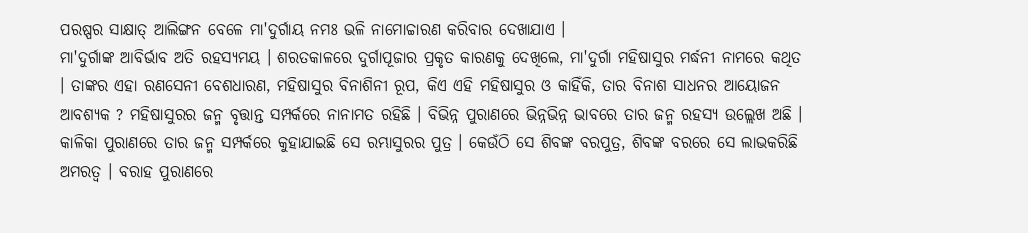ପରଷ୍ପର ସାକ୍ଷାତ୍ ଆଲିଙ୍ଗନ ବେଳେ ମା'ଦୁର୍ଗାୟ ନମଃ ଭଳି ନାମୋଚ୍ଚାରଣ କରିବାର ଦେଖାଯାଏ ।
ମା'ଦୁର୍ଗାଙ୍କ ଆବିର୍ଭାବ ଅତି ରହସ୍ୟମୟ । ଶରତକାଳରେ ଦୁର୍ଗାପୂଜାର ପ୍ରକୃତ କାରଣକୁ ଦେଖିଲେ, ମା'ଦୁର୍ଗା ମହିଷାସୁର ମର୍ଦ୍ଧନୀ ନାମରେ କଥିତ । ତାଙ୍କର ଏହା ରଣସେନୀ ବେଶଧାରଣ, ମହିଷାସୁର ବିନାଶିନୀ ରୂପ, କିଏ ଏହି ମହିଷାସୁର ଓ କାହିଁକି, ତାର ବିନାଶ ସାଧନର ଆୟୋଜନ ଆବଶ୍ୟକ ? ମହିଷାସୁରର ଜନ୍ମ ବୃତ୍ତାନ୍ତ ସମ୍ପର୍କରେ ନାନାମତ ରହିଛି । ବିଭିନ୍ନ ପୁରାଣରେ ଭିନ୍ନଭିନ୍ନ ଭାବରେ ତାର ଜନ୍ମ ରହସ୍ୟ ଉଲ୍ଲେଖ ଅଛି । କାଳିକା ପୁରାଣରେ ତାର ଜନ୍ମ ସମ୍ପର୍କରେ କୁହାଯାଇଛି ସେ ରମ୍ଭାସୁରର ପୁତ୍ର । କେଉଁଠି ସେ ଶିବଙ୍କ ବରପୁତ୍ର, ଶିବଙ୍କ ବରରେ ସେ ଲାଭକରିଛି ଅମରତ୍ୱ । ବରାହ ପୁରାଣରେ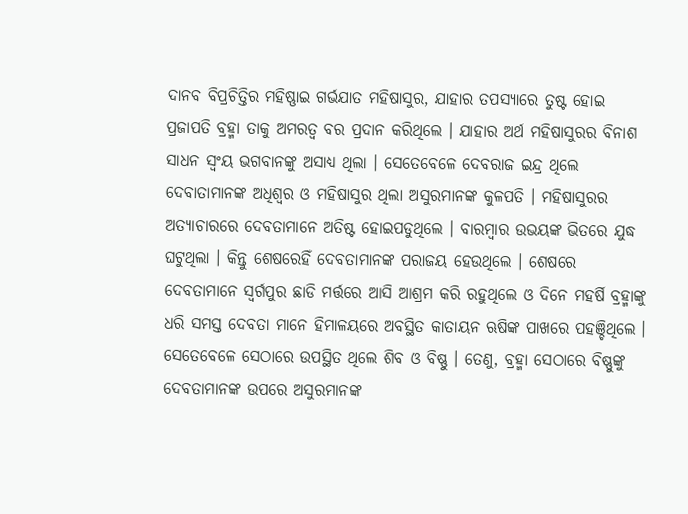ଦାନବ ବିପ୍ରଚିତ୍ତିର ମହିଷ୍ଣାଇ ଗର୍ଭଯାତ ମହିଷାସୁର, ଯାହାର ତପସ୍ୟାରେ ତୁଷ୍ଟ ହୋଇ ପ୍ରଜାପତି ବ୍ରହ୍ମା ତାକୁ ଅମରତ୍ୱ ବର ପ୍ରଦାନ କରିଥିଲେ । ଯାହାର ଅର୍ଥ ମହିଷାସୁରର ବିନାଶ ସାଧନ ସ୍ୱଂୟ ଭଗବାନଙ୍କୁ ଅସାଧ୍ୟ ଥିଲା । ସେତେବେଳେ ଦେବରାଜ ଇନ୍ଦ୍ର ଥିଲେ ଦେବାତାମାନଙ୍କ ଅଧିଶ୍ୱର ଓ ମହିଷାସୁର ଥିଲା ଅସୁରମାନଙ୍କ କୁଳପତି । ମହିଷାସୁରର ଅତ୍ୟାଚାରରେ ଦେବତାମାନେ ଅତିଷ୍ଟ ହୋଇପଡୁଥିଲେ । ବାରମ୍ବାର ଉଭୟଙ୍କ ଭିତରେ ଯୁଦ୍ଧ ଘଟୁଥିଲା । କିନ୍ତୁ ଶେଷରେହିଁ ଦେବତାମାନଙ୍କ ପରାଜୟ ହେଉଥିଲେ । ଶେଷରେ ଦେବତାମାନେ ସ୍ୱର୍ଗପୁର ଛାଡି ମର୍ତ୍ତରେ ଆସି ଆଶ୍ରମ କରି ରହୁଥିଲେ ଓ ଦିନେ ମହର୍ଷି ବ୍ରହ୍ମାଙ୍କୁ ଧରି ସମସ୍ତ ଦେବତା ମାନେ ହିମାଳୟରେ ଅବସ୍ଥିତ କାତାୟନ ଋଷିଙ୍କ ପାଖରେ ପହଞ୍ଚିଥିଲେ ।
ସେତେବେଳେ ସେଠାରେ ଉପସ୍ଥିତ ଥିଲେ ଶିବ ଓ ବିଷ୍ଣୁ । ତେଣୁ, ବ୍ରହ୍ମା ସେଠାରେ ବିଷ୍ଣୁଙ୍କୁ ଦେବତାମାନଙ୍କ ଉପରେ ଅସୁରମାନଙ୍କ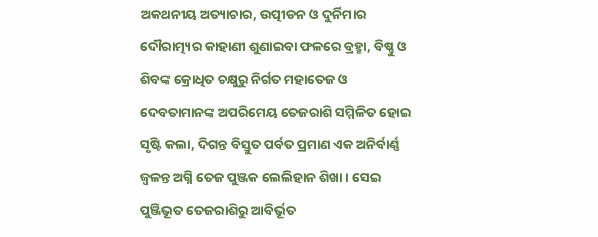ଅକଥନୀୟ ଅତ୍ୟାଚାର, ଉତ୍ପୀଡନ ଓ ଦୁର୍ନିମାର ଦୌରାତ୍ମ୍ୟର କାହାଣୀ ଶୁଣାଇବା ଫଳରେ ବ୍ରହ୍ମା, ବିଷ୍ଣୁ ଓ ଶିବଙ୍କ କ୍ରୋଧିତ ଚକ୍ଷୁରୁ ନିର୍ଗତ ମହାତେଜ ଓ ଦେବତାମାନଙ୍କ ଅପରିମେୟ ତେଜରାଶି ସମ୍ମିଳିତ ହୋଇ ସୃଷ୍ଟି କଲା, ଦିଗନ୍ତ ବିସ୍ତୁତ ପର୍ବତ ପ୍ରମାଣ ଏକ ଅନିର୍ବାର୍ଣ୍ଣ ଜ୍ୱଳନ୍ତ ଅଗ୍ନି ତେଜ ପୁଞ୍ଜକ ଲେଲିହାନ ଶିଖା । ସେଇ ପୁଞ୍ଜିଭୂତ ତେଜରାଶିରୁ ଆବିର୍ଭୂତ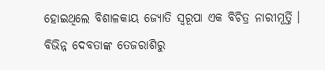ହୋଇଥିଲେ ବିଶାଳକାୟ ଜ୍ୟୋତି ସ୍ୱରୂପା ଏକ ବିଚିତ୍ର ନାରୀମୂର୍ତ୍ତି । ବିଭିନ୍ନ ଦେବତାଙ୍କ ତେଜରାଶିରୁ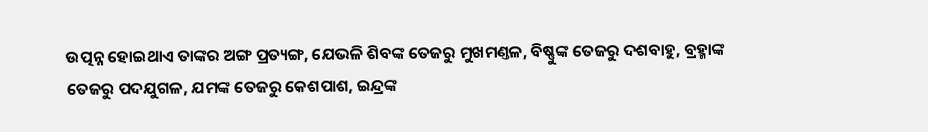ଉତ୍ପନ୍ନ ହୋଇଥାଏ ତାଙ୍କର ଅଙ୍ଗ ପ୍ରତ୍ୟଙ୍ଗ, ଯେଭଳି ଶିବଙ୍କ ତେଜରୁ ମୁଖମଣ୍ତଳ, ବିଷ୍ଣୁଙ୍କ ତେଜରୁ ଦଶବାହୁ, ବ୍ରହ୍ମାଙ୍କ ତେଜରୁ ପଦଯୁଗଳ, ଯମଙ୍କ ତେଜରୁ କେଶପାଶ, ଇନ୍ଦ୍ରଙ୍କ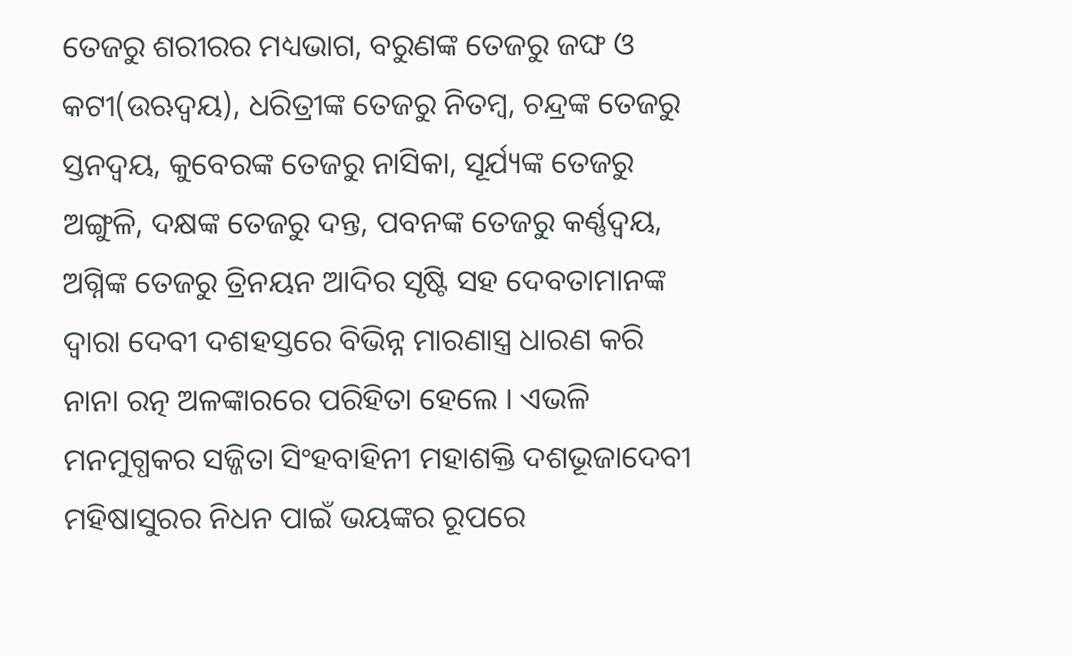ତେଜରୁ ଶରୀରର ମଧ୍ୟଭାଗ, ବରୁଣଙ୍କ ତେଜରୁ ଜଙ୍ଘ ଓ କଟୀ(ଉଋଦ୍ୱୟ), ଧରିତ୍ରୀଙ୍କ ତେଜରୁ ନିତମ୍ବ, ଚନ୍ଦ୍ରଙ୍କ ତେଜରୁ ସ୍ତନଦ୍ୱୟ, କୁବେରଙ୍କ ତେଜରୁ ନାସିକା, ସୂର୍ଯ୍ୟଙ୍କ ତେଜରୁ ଅଙ୍ଗୁଳି, ଦକ୍ଷଙ୍କ ତେଜରୁ ଦନ୍ତ, ପବନଙ୍କ ତେଜରୁ କର୍ଣ୍ଣଦ୍ୱୟ, ଅଗ୍ନିଙ୍କ ତେଜରୁ ତ୍ରିନୟନ ଆଦିର ସୃଷ୍ଟି ସହ ଦେବତାମାନଙ୍କ ଦ୍ୱାରା ଦେବୀ ଦଶହସ୍ତରେ ବିଭିନ୍ନ ମାରଣାସ୍ତ୍ର ଧାରଣ କରି ନାନା ରତ୍ନ ଅଳଙ୍କାରରେ ପରିହିତା ହେଲେ । ଏଭଳି ମନମୁଗ୍ଧକର ସଜ୍ଜିତା ସିଂହବାହିନୀ ମହାଶକ୍ତି ଦଶଭୂଜାଦେବୀ ମହିଷାସୁରର ନିଧନ ପାଇଁ ଭୟଙ୍କର ରୂପରେ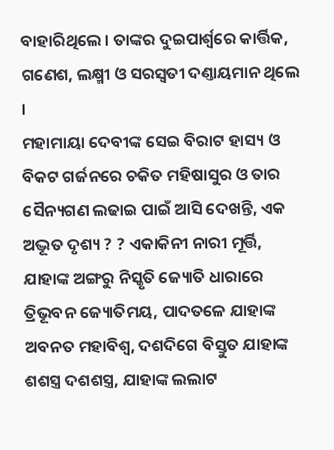ବାହାରିଥିଲେ । ତାଙ୍କର ଦୁଇପାର୍ଶ୍ୱରେ କାର୍ତ୍ତିକ, ଗଣେଶ, ଲକ୍ଷ୍ମୀ ଓ ସରସ୍ୱତୀ ଦଣ୍ତାୟମାନ ଥିଲେ ।
ମହାମାୟା ଦେବୀଙ୍କ ସେଇ ବିରାଟ ହାସ୍ୟ ଓ ବିକଟ ଗର୍ଜନରେ ଚକିତ ମହିଷାସୁର ଓ ତାର ସୈନ୍ୟଗଣ ଲଢାଇ ପାଇଁ ଆସି ଦେଖନ୍ତି, ଏକ ଅଦ୍ଭୂତ ଦୃଶ୍ୟ ? ? ଏକାକିନୀ ନାରୀ ମୂର୍ତ୍ତି, ଯାହାଙ୍କ ଅଙ୍ଗରୁ ନିସ୍କୃତି ଜ୍ୟୋତି ଧାରାରେ ତ୍ରିଭୂବନ ଜ୍ୟୋତିମୟ, ପାଦତଳେ ଯାହାଙ୍କ ଅବନତ ମହାବିଶ୍ୱ, ଦଶଦିଗେ ବିସ୍ତୁତ ଯାହାଙ୍କ ଶଶସ୍ତ୍ର ଦଶଶସ୍ତ୍ର, ଯାହାଙ୍କ ଲଲାଟ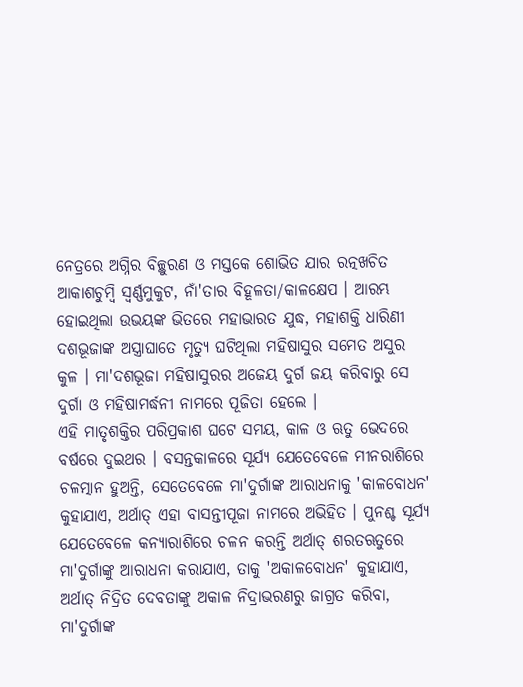ନେତ୍ରରେ ଅଗ୍ନିର ବିଚ୍ଛୁରଣ ଓ ମସ୍ତକେ ଶୋଭିତ ଯାର ରତ୍ନଖଚିତ ଆକାଶଚୁମ୍ବି ସ୍ୱର୍ଣ୍ଣମୁକୁଟ, ନାଁ'ତାର ବିହୂଳତା/କାଳକ୍ଷେପ । ଆରମ୍ଭ ହୋଇଥିଲା ଉଭୟଙ୍କ ଭିତରେ ମହାଭାରତ ଯୁଦ୍ଧ, ମହାଶକ୍ତି ଧାରିଣୀ ଦଶଭୂଜାଙ୍କ ଅସ୍ତ୍ରାଘାତେ ମୃତ୍ୟୁ ଘଟିଥିଲା ମହିଷାସୁର ସମେତ ଅସୁର କୁଳ । ମା'ଦଶଭୂଜା ମହିଷାସୁରର ଅଜେୟ ଦୁର୍ଗ ଜୟ କରିବାରୁ ସେ ଦୁର୍ଗା ଓ ମହିଷାମର୍ଦ୍ଧନୀ ନାମରେ ପୂଜିତା ହେଲେ ।
ଏହି ମାତୃଶକ୍ତିର ପରିପ୍ରକାଶ ଘଟେ ସମୟ, କାଳ ଓ ଋତୁ ଭେଦରେ ବର୍ଷରେ ଦୁଇଥର । ବସନ୍ତକାଳରେ ସୂର୍ଯ୍ୟ ଯେତେବେଳେ ମୀନରାଶିରେ ଚଳତ୍ମାନ ହୁଅନ୍ତି, ସେତେବେଳେ ମା'ଦୁର୍ଗାଙ୍କ ଆରାଧନାକୁ 'କାଳବୋଧନ' କୁହାଯାଏ, ଅର୍ଥାତ୍ ଏହା ବାସନ୍ତୀପୂଜା ନାମରେ ଅଭିହିତ । ପୁନଶ୍ଚ ସୂର୍ଯ୍ୟ ଯେତେବେଳେ କନ୍ୟାରାଶିରେ ଚଳନ କରନ୍ତି ଅର୍ଥାତ୍ ଶରତଋତୁରେ ମା'ଦୁର୍ଗାଙ୍କୁ ଆରାଧନା କରାଯାଏ, ତାକୁ 'ଅକାଳବୋଧନ' କୁହାଯାଏ, ଅର୍ଥାତ୍ ନିଦ୍ରିତ ଦେବତାଙ୍କୁ ଅକାଳ ନିଦ୍ରାଭରଣରୁ ଜାଗ୍ରତ କରିବା, ମା'ଦୁର୍ଗାଙ୍କ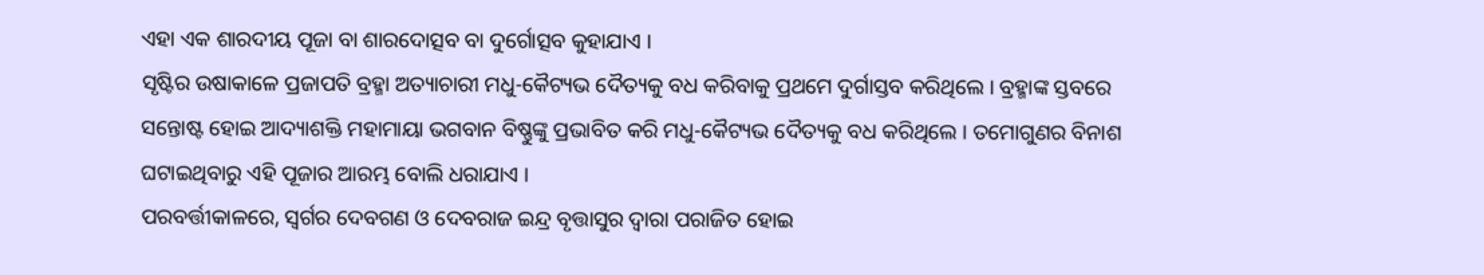ଏହା ଏକ ଶାରଦୀୟ ପୂଜା ବା ଶାରଦୋତ୍ସବ ବା ଦୁର୍ଗୋତ୍ସବ କୁହାଯାଏ ।
ସୃଷ୍ଟିର ଉଷାକାଳେ ପ୍ରଜାପତି ବ୍ରହ୍ମା ଅତ୍ୟାଚାରୀ ମଧୁ-କୈଟ୍ୟଭ ଦୈତ୍ୟକୁ ବଧ କରିବାକୁ ପ୍ରଥମେ ଦୁର୍ଗାସ୍ତବ କରିଥିଲେ । ବ୍ରହ୍ମାଙ୍କ ସ୍ତବରେ ସନ୍ତୋଷ୍ଟ ହୋଇ ଆଦ୍ୟାଶକ୍ତି ମହାମାୟା ଭଗବାନ ବିଷ୍ଣୁଙ୍କୁ ପ୍ରଭାବିତ କରି ମଧୁ-କୈଟ୍ୟଭ ଦୈତ୍ୟକୁ ବଧ କରିଥିଲେ । ତମୋଗୁଣର ବିନାଶ ଘଟାଇଥିବାରୁ ଏହି ପୂଜାର ଆରମ୍ଭ ବୋଲି ଧରାଯାଏ ।
ପରବର୍ତ୍ତୀକାଳରେ, ସ୍ୱର୍ଗର ଦେବଗଣ ଓ ଦେବରାଜ ଇନ୍ଦ୍ର ବୃତ୍ତାସୁର ଦ୍ୱାରା ପରାଜିତ ହୋଇ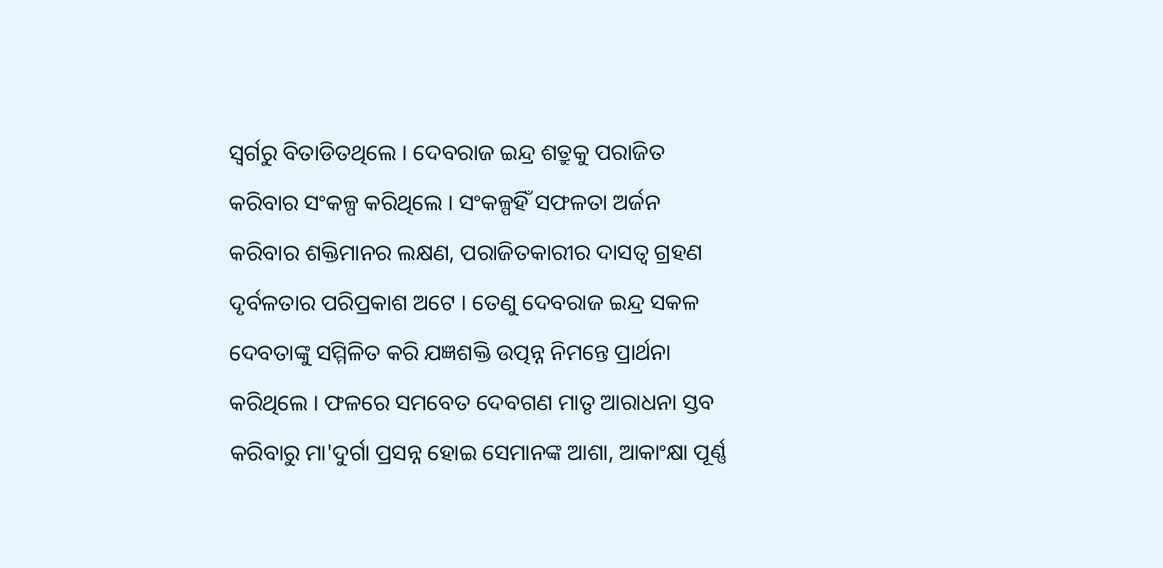ସ୍ୱର୍ଗରୁ ବିତାଡିତଥିଲେ । ଦେବରାଜ ଇନ୍ଦ୍ର ଶତ୍ରୁକୁ ପରାଜିତ କରିବାର ସଂକଳ୍ପ କରିଥିଲେ । ସଂକଳ୍ପହିଁ ସଫଳତା ଅର୍ଜନ କରିବାର ଶକ୍ତିମାନର ଲକ୍ଷଣ, ପରାଜିତକାରୀର ଦାସତ୍ୱ ଗ୍ରହଣ ଦୃର୍ବଳତାର ପରିପ୍ରକାଶ ଅଟେ । ତେଣୁ ଦେବରାଜ ଇନ୍ଦ୍ର ସକଳ ଦେବତାଙ୍କୁ ସମ୍ମିଳିତ କରି ଯଜ୍ଞଶକ୍ତି ଉତ୍ପନ୍ନ ନିମନ୍ତେ ପ୍ରାର୍ଥନା କରିଥିଲେ । ଫଳରେ ସମବେତ ଦେବଗଣ ମାତୃ ଆରାଧନା ସ୍ତବ କରିବାରୁ ମା'ଦୁର୍ଗା ପ୍ରସନ୍ନ ହୋଇ ସେମାନଙ୍କ ଆଶା, ଆକାଂକ୍ଷା ପୂର୍ଣ୍ଣ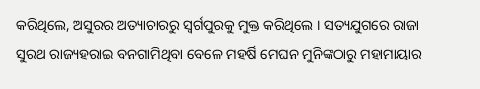କରିଥିଲେ, ଅସୁରର ଅତ୍ୟାଚାରରୁ ସ୍ୱର୍ଗପୁରକୁ ମୁକ୍ତ କରିଥିଲେ । ସତ୍ୟଯୁଗରେ ରାଜା ସୁରଥ ରାଜ୍ୟହରାଇ ବନଗାମିଥିବା ବେଳେ ମହର୍ଷି ମେଘନ ମୁନିଙ୍କଠାରୁ ମହାମାୟାର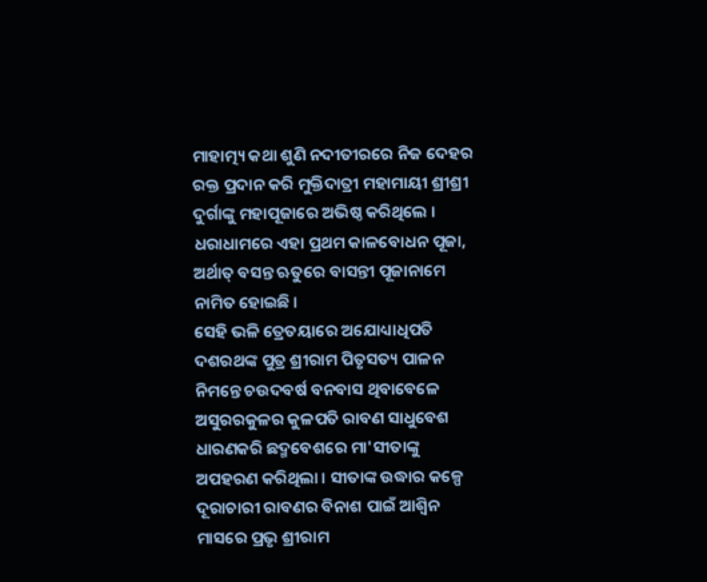ମାହାତ୍ମ୍ୟ କଥା ଶୁଣି ନଦୀତୀରରେ ନିଜ ଦେହର ରକ୍ତ ପ୍ରଦାନ କରି ମୁକ୍ତିଦାତ୍ରୀ ମହାମାୟୀ ଶ୍ରୀଶ୍ରୀ ଦୁର୍ଗାଙ୍କୁ ମହାପୂଜାରେ ଅଭିଷ୍ଠ କରିଥିଲେ । ଧରାଧାମରେ ଏହା ପ୍ରଥମ କାଳବୋଧନ ପୂଜା, ଅର୍ଥାତ୍ ବସନ୍ତ ଋତୁରେ ବାସନ୍ତୀ ପୂଜାନାମେ ନାମିତ ହୋଇଛି ।
ସେହି ଭଳି ତ୍ରେତୟାରେ ଅଯୋଧ୍ୟାଧିପତି ଦଶରଥଙ୍କ ପୁତ୍ର ଶ୍ରୀରାମ ପିତୃସତ୍ୟ ପାଳନ ନିମନ୍ତେ ଚଉଦବର୍ଷ ବନବାସ ଥିବାବେଳେ ଅସୁରରକୁଳର କୁଳପତି ରାବଣ ସାଧୁବେଶ ଧାରଣକରି ଛଦ୍ମବେଶରେ ମା'ସୀତାଙ୍କୁ ଅପହରଣ କରିଥିଲା । ସୀତାଙ୍କ ଉଦ୍ଧାର କଳ୍ପେ ଦୂରାଚାରୀ ରାବଣର ବିନାଶ ପାଇଁ ଆଶ୍ୱିନ ମାସରେ ପ୍ରଭୃ ଶ୍ରୀରାମ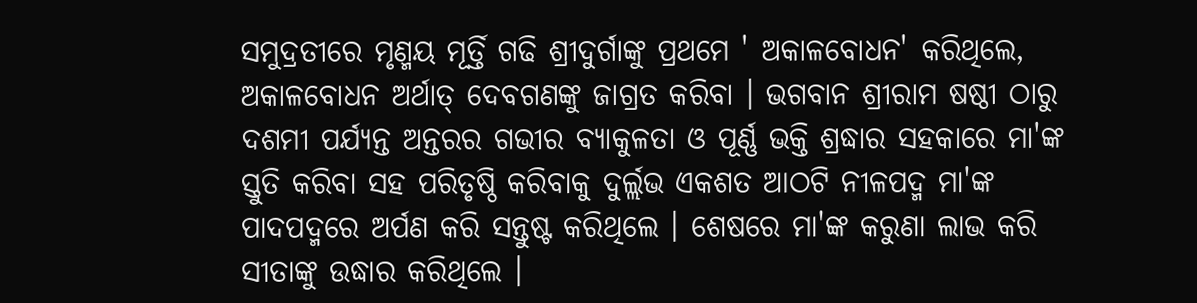ସମୁଦ୍ରତୀରେ ମୃଣ୍ମୟ ମୂର୍ତ୍ତି ଗଢି ଶ୍ରୀଦୁର୍ଗାଙ୍କୁ ପ୍ରଥମେ ' ଅକାଳବୋଧନ' କରିଥିଲେ, ଅକାଳବୋଧନ ଅର୍ଥାତ୍ ଦେବଗଣଙ୍କୁ ଜାଗ୍ରତ କରିବା । ଭଗବାନ ଶ୍ରୀରାମ ଷଷ୍ଠୀ ଠାରୁ ଦଶମୀ ପର୍ଯ୍ୟନ୍ତ ଅନ୍ତରର ଗଭୀର ବ୍ୟାକୁଳତା ଓ ପୂର୍ଣ୍ଣ ଭକ୍ତି ଶ୍ରଦ୍ଧାର ସହକାରେ ମା'ଙ୍କ ସ୍ତୁତି କରିବା ସହ ପରିତୃଷ୍ଠି କରିବାକୁ ଦୁର୍ଲ୍ଲଭ ଏକଶତ ଆଠଟି ନୀଳପଦ୍ମ ମା'ଙ୍କ ପାଦପଦ୍ମରେ ଅର୍ପଣ କରି ସନ୍ତୁଷ୍ଟ କରିଥିଲେ । ଶେଷରେ ମା'ଙ୍କ କରୁଣା ଲାଭ କରି ସୀତାଙ୍କୁ ଉଦ୍ଧାର କରିଥିଲେ ।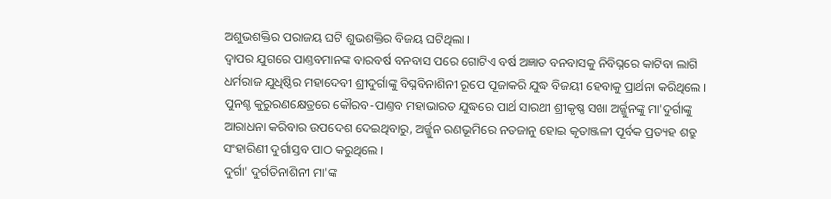ଅଶୁଭଶକ୍ତିର ପରାଜୟ ଘଟି ଶୁଭଶକ୍ତିର ବିଜୟ ଘଟିଥିଲା ।
ଦ୍ୱାପର ଯୁଗରେ ପାଣ୍ତବମାନଙ୍କ ବାରବର୍ଷ ବନବାସ ପରେ ଗୋଟିଏ ବର୍ଷ ଅଜ୍ଞାତ ବନବାସକୁ ନିବିଘ୍ନରେ କାଟିବା ଲାଗି ଧର୍ମରାଜ ଯୁଧିଷ୍ଠିର ମହାଦେବୀ ଶ୍ରୀଦୁର୍ଗାଙ୍କୁ ବିଘ୍ନବିନାଶିନୀ ରୂପେ ପୂଜାକରି ଯୁଦ୍ଧ ବିଜୟୀ ହେବାକୁ ପ୍ରାର୍ଥନା କରିଥିଲେ । ପୁନଶ୍ଚ କୁରୁରଣକ୍ଷେତ୍ରରେ କୌରବ-ପାଣ୍ତବ ମହାଭାରତ ଯୁଦ୍ଧରେ ପାର୍ଥ ସାରଥୀ ଶ୍ରୀକୃଷ୍ଣ ସଖା ଅର୍ଜ୍ଜୁନଙ୍କୁ ମା'ଦୁର୍ଗାଙ୍କୁ ଆରାଧନା କରିବାର ଉପଦେଶ ଦେଇଥିବାରୁ, ଅର୍ଜ୍ଜୁନ ରଣଭୂମିରେ ନତଜାନୁ ହୋଇ କୃତାଞ୍ଜଳୀ ପୂର୍ବକ ପ୍ରତ୍ୟହ ଶତ୍ରୁ ସଂହାରିଣୀ ଦୁର୍ଗାସ୍ତବ ପାଠ କରୁଥିଲେ ।
ଦୁର୍ଗା' ଦୁର୍ଗତିନାଶିନୀ ମା'ଙ୍କ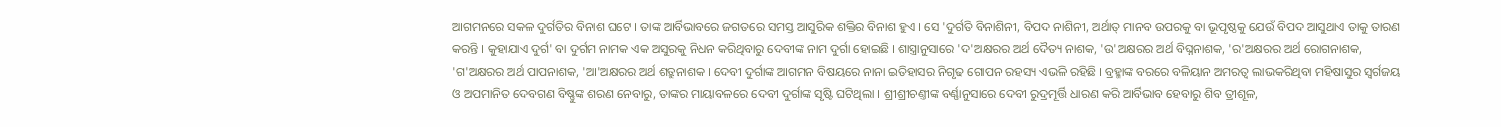ଆଗମନରେ ସକଳ ଦୁର୍ଗତିର ବିନାଶ ଘଟେ । ତାଙ୍କ ଆର୍ବିଭାବରେ ଜଗତରେ ସମସ୍ତ ଆସୁରିକ ଶକ୍ତିର ବିନାଶ ହୁଏ । ସେ 'ଦୁର୍ଗତି ବିନାଶିନୀ, ବିପଦ ନାଶିନୀ, ଅର୍ଥାତ୍ ମାନବ ଉପରକୁ ବା ଭୂପୃଷ୍ଠକୁ ଯେଉଁ ବିପଦ ଆସୁଥାଏ ତାକୁ ତାରଣ କରନ୍ତି । କୁହାଯାଏ ଦୁର୍ଗ' ବା ଦୁର୍ଗମ ନାମକ ଏକ ଅସୁରକୁ ନିଧନ କରିଥିବାରୁ ଦେବୀଙ୍କ ନାମ ଦୁର୍ଗା ହୋଇଛି । ଶାସ୍ତ୍ରାନୁସାରେ 'ଦ'ଅକ୍ଷରର ଅର୍ଥ ଦୈତ୍ୟ ନାଶକ, 'ଉ'ଅକ୍ଷରର ଅର୍ଥ ବିଘ୍ନନାଶକ, 'ର'ଅକ୍ଷରର ଅର୍ଥ ରୋଗନାଶକ, 'ଗ'ଅକ୍ଷରର ଅର୍ଥ ପାପନାଶକ, 'ଆ'ଅକ୍ଷରର ଅର୍ଥ ଶତ୍ରୁନାଶକ । ଦେବୀ ଦୁର୍ଗାଙ୍କ ଆଗମନ ବିଷୟରେ ନାନା ଇତିହାସର ନିଗୃଢ ଗୋପନ ରହସ୍ୟ ଏଭଳି ରହିଛି । ବ୍ରହ୍ମାଙ୍କ ବରରେ ବଳିୟାନ ଅମରତ୍ୱ ଲାଭକରିଥିବା ମହିଷାସୁର ସ୍ୱର୍ଗଜୟ ଓ ଅପମାନିତ ଦେବଗଣ ବିଷ୍ଣୁଙ୍କ ଶରଣ ନେବାରୁ, ତାଙ୍କର ମାୟାବଳରେ ଦେବୀ ଦୁର୍ଗାଙ୍କ ସୃଷ୍ଟି ଘଟିଥିଲା । ଶ୍ରୀଶ୍ରୀଚଣ୍ତୀଙ୍କ ବର୍ଣ୍ଣାନୁସାରେ ଦେବୀ ରୁଦ୍ରମୂର୍ତ୍ତି ଧାରଣ କରି ଆର୍ବିଭାବ ହେବାରୁ ଶିବ ତ୍ରୀଶୂଳ,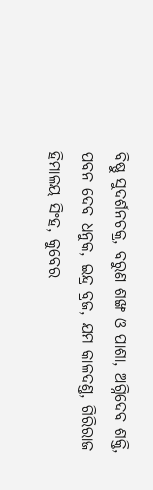ବିଷ୍ଣୁ ସୁଦର୍ଶନଚକ୍ର, ବରୁଣ ଶଙ୍ଖ ଓ ପାଶା, ଅଗ୍ନିଦେବ ଶକ୍ତି, ପବନ ଦେବ ଧନୁକ, ଇନ୍ଦ୍ର ବ୍ରଜ, ଯମ କାଳଦଣ୍ତ, ଗିରିରାଜ ହିମାଳୟ ସିଂହ, କୁବେର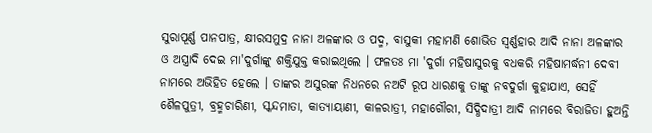ସୁରାପୂର୍ଣ୍ଣ ପାନପାତ୍ର, କ୍ଷୀରସମୁଦ୍ର ନାନା ଅଳଙ୍କାର ଓ ପଦ୍ମ, ବାସୁକୀ ମହାମଣି ଶୋଭିତ ସ୍ୱର୍ଣ୍ଣହାର ଆଦି ନାନା ଅଳଙ୍କାର ଓ ଅସ୍ତ୍ରାଦି ଦେଇ ମା'ଦୁର୍ଗାଙ୍କୁ ଶକ୍ତିଯୁକ୍ତ କରାଇଥିଲେ । ଫଳତଃ ମା 'ଦୁର୍ଗା ମହିଷାସୁରକୁ ବଧକରି ମହିଷାମର୍ଦ୍ଧନୀ ଦେବୀ ନାମରେ ଅଭିହିତ ହେଲେ । ତାଙ୍କର ଅସୁରଙ୍କ ନିଧନରେ ନଅଟି ରୂପ ଧାରଣକୁ ତାଙ୍କୁ ନବଦୁର୍ଗା କୁହାଯାଏ, ସେହିଁ ଶୈଳପୁତ୍ରୀ, ବ୍ରହ୍ମଚାରିଣୀ, ସ୍କନ୍ଦମାତା, କାତ୍ୟାୟାଣୀ, କାଳରାତ୍ରୀ, ମହାଗୌରୀ, ସିଦ୍ଧିଦାତ୍ରୀ ଆଦି ନାମରେ ବିରାଜିତା ହୁଅନ୍ତି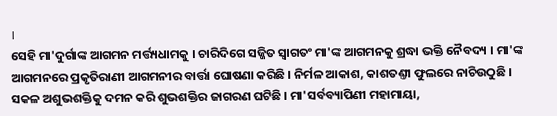।
ସେହି ମା'ଦୁର୍ଗାଙ୍କ ଆଗମନ ମର୍ତ୍ତ୍ୟଧାମକୁ । ଚାରିଦିଗେ ସଜ୍ଜିତ ସ୍ୱାଗତଂ ମା'ଙ୍କ ଆଗମନକୁ ଶ୍ରଦ୍ଧା ଭକ୍ତି ନୈବଦ୍ୟ । ମା'ଙ୍କ ଆଗମନରେ ପ୍ରକୃତିରାଣୀ ଆଗମନୀର ବାର୍ତ୍ତା ଘୋଷଣା କରିଛି । ନିର୍ମଳ ଆକାଶ, କାଶତଣ୍ତୀ ଫୁଲରେ ନାଚିଉଠୁଛି । ସକଳ ଅଶୁଭଶକ୍ତିକୁ ଦମନ କରି ଶୁଭଶକ୍ତିର ଜାଗରଣ ଘଟିଛି । ମା'ସର୍ବବ୍ୟାପିଣୀ ମହାମାୟା,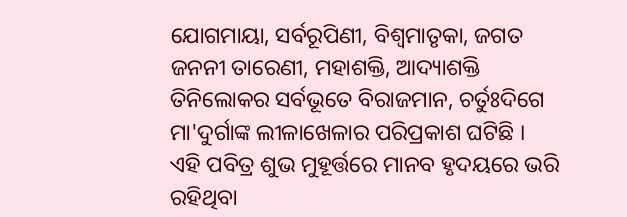ଯୋଗମାୟା, ସର୍ବରୂପିଣୀ, ବିଶ୍ୱମାତୃକା, ଜଗତ ଜନନୀ ତାରେଣୀ, ମହାଶକ୍ତି, ଆଦ୍ୟାଶକ୍ତି ତିନିଲୋକର ସର୍ବଭୂତେ ବିରାଜମାନ, ଚର୍ତୁଃଦିଗେ ମା'ଦୁର୍ଗାଙ୍କ ଲୀଳାଖେଳାର ପରିପ୍ରକାଶ ଘଟିଛି ।
ଏହି ପବିତ୍ର ଶୁଭ ମୁହୂର୍ତ୍ତରେ ମାନବ ହୃଦୟରେ ଭରି ରହିଥିବା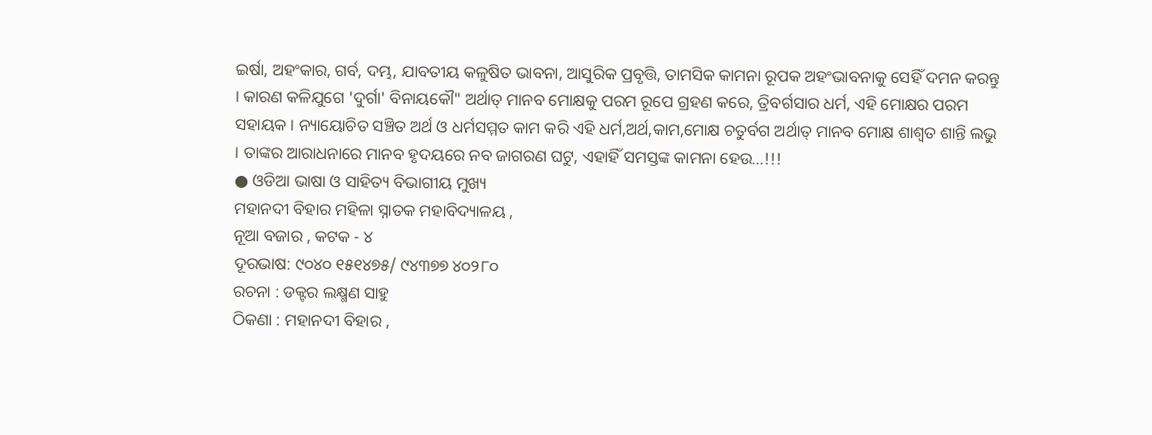ଇର୍ଷା, ଅହଂକାର, ଗର୍ବ, ଦମ୍ଭ, ଯାବତୀୟ କଳୁଷିତ ଭାବନା, ଆସୁରିକ ପ୍ରବୃତ୍ତି, ତାମସିକ କାମନା ରୂପକ ଅହଂଭାବନାକୁ ସେହିଁ ଦମନ କରନ୍ତୁ । କାରଣ କଳିଯୁଗେ 'ଦୁର୍ଗା' ବିନାୟକୌ" ଅର୍ଥାତ୍ ମାନବ ମୋକ୍ଷକୁ ପରମ ରୂପେ ଗ୍ରହଣ କରେ, ତ୍ରିବର୍ଗସାର ଧର୍ମ, ଏହି ମୋକ୍ଷର ପରମ ସହାୟକ । ନ୍ୟାୟୋଚିତ ସଞ୍ଚିତ ଅର୍ଥ ଓ ଧର୍ମସମ୍ମତ କାମ କରି ଏହି ଧର୍ମ,ଅର୍ଥ,କାମ,ମୋକ୍ଷ ଚତୁର୍ବଗ ଅର୍ଥାତ୍ ମାନବ ମୋକ୍ଷ ଶାଶ୍ୱତ ଶାନ୍ତି ଲଭୁ । ତାଙ୍କର ଆରାଧନାରେ ମାନବ ହୃଦୟରେ ନବ ଜାଗରଣ ଘଟୁ, ଏହାହିଁ ସମସ୍ତଙ୍କ କାମନା ହେଉ...!!!
● ଓଡିଆ ଭାଷା ଓ ସାହିତ୍ୟ ବିଭାଗୀୟ ମୁଖ୍ୟ
ମହାନଦୀ ବିହାର ମହିଳା ସ୍ନାତକ ମହାବିଦ୍ୟାଳୟ ,
ନୂଆ ବଜାର , କଟକ - ୪
ଦୂରଭାଷ: ୯୦୪୦ ୧୫୧୪୭୫/ ୯୪୩୭୭ ୪୦୨୮୦
ରଚନା : ଡକ୍ଟର ଲକ୍ଷ୍ମଣ ସାହୁ
ଠିକଣା : ମହାନଦୀ ବିହାର ,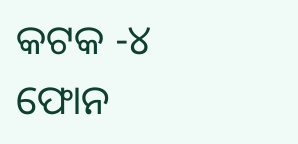କଟକ -୪ ଫୋନ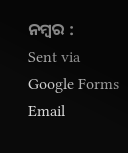ନମ୍ବର :
Sent via Google Forms Email